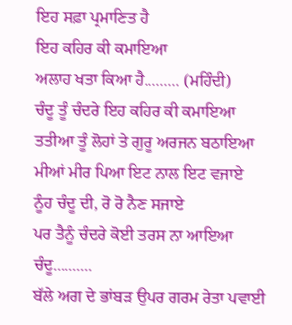ਇਹ ਸਫ਼ਾ ਪ੍ਰਮਾਣਿਤ ਹੈ
ਇਹ ਕਹਿਰ ਕੀ ਕਮਾਇਆ
ਅਲਾਹ ਖਤਾ ਕਿਆ ਹੈ......... (ਮਹਿੰਦੀ)
ਚੰਦੂ ਤੂੰ ਚੰਦਰੇ ਇਹ ਕਹਿਰ ਕੀ ਕਮਾਇਆ
ਤਤੀਆ ਤੂੰ ਲੋਹਾਂ ਤੇ ਗੁਰੂ ਅਰਜਨ ਬਠਾਇਆ
ਮੀਆਂ ਮੀਰ ਪਿਆ ਇਟ ਨਾਲ ਇਟ ਵਜਾਏ
ਨੂੰਹ ਚੰਦੂ ਦੀ, ਰੋ ਰੋ ਨੈਣ ਸਜਾਏ
ਪਰ ਤੈਨੂੰ ਚੰਦਰੇ ਕੋਈ ਤਰਸ ਨਾ ਆਇਆ
ਚੰਦੂ..........
ਬੱਲੇ ਅਗ ਦੇ ਭਾਂਬੜ ਉਪਰ ਗਰਮ ਰੇਤਾ ਪਵਾਈ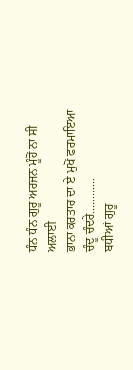ਧੰਨ ਧੰਨ ਗੁਰੂ ਅਰਜਨ ਮੂੰਹੋਂ ਨਾ ਸੀ ਅਲਾਈ
ਭਾਨਾ ਕਰਤਾਰ ਦਾ ਏ ਮੁਖੋਂ ਫਰਮਾਇਆ
ਚੰਦੂ ਚੰਦਰੇ............
ਬਧੀਆਂ ਗੁਰੂ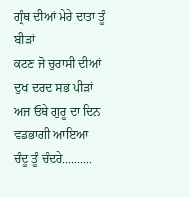ਗ੍ਰੰਥ ਦੀਆਂ ਮੇਰੇ ਦਾਤਾ ਤੂੰ ਬੀੜਾਂ
ਕਟਣ ਜੋ ਚੁਰਾਸੀ ਦੀਆਂ ਦੁਖ ਦਰਦ ਸਭ ਪੀੜਾਂ
ਅਜ ਓਥੇ ਗੁਰੂ ਦਾ ਦਿਨ ਵਡਭਾਗੀ ਆਇਆ
ਚੰਦੂ ਤੂੰ ਚੰਦਰੇ..........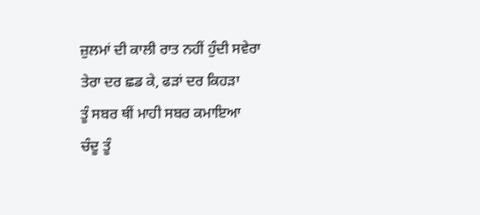ਜ਼ੁਲਮਾਂ ਦੀ ਕਾਲੀ ਰਾਤ ਨਹੀਂ ਹੁੰਦੀ ਸਵੇਰਾ
ਤੇਰਾ ਦਰ ਛਡ ਕੇ, ਫੜਾਂ ਦਰ ਕਿਹੜਾ
ਤੂੰ ਸਬਰ ਥੀਂ ਮਾਹੀ ਸਬਰ ਕਮਾਇਆ
ਚੰਦੂ ਤੂੰ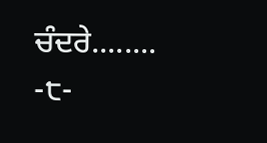ਚੰਦਰੇ........
-੮-